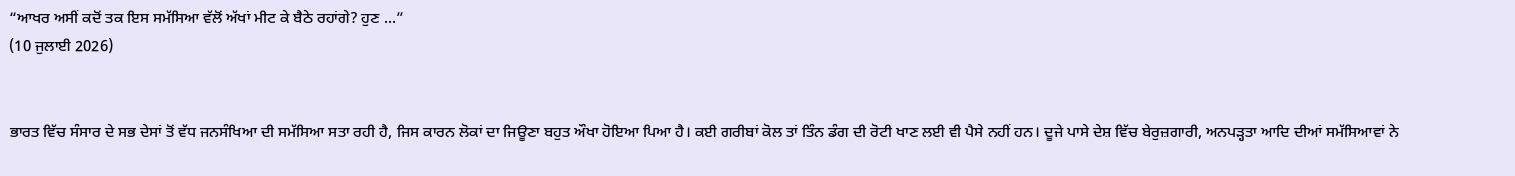“ਆਖਰ ਅਸੀਂ ਕਦੋਂ ਤਕ ਇਸ ਸਮੱਸਿਆ ਵੱਲੋਂ ਅੱਖਾਂ ਮੀਟ ਕੇ ਬੈਠੇ ਰਹਾਂਗੇ? ਹੁਣ ...”
(10 ਜੁਲਾਈ 2026)


ਭਾਰਤ ਵਿੱਚ ਸੰਸਾਰ ਦੇ ਸਭ ਦੇਸਾਂ ਤੋਂ ਵੱਧ ਜਨਸੰਖਿਆ ਦੀ ਸਮੱਸਿਆ ਸਤਾ ਰਹੀ ਹੈ, ਜਿਸ ਕਾਰਨ ਲੋਕਾਂ ਦਾ ਜਿਊਣਾ ਬਹੁਤ ਔਖਾ ਹੋਇਆ ਪਿਆ ਹੈ। ਕਈ ਗਰੀਬਾਂ ਕੋਲ ਤਾਂ ਤਿੰਨ ਡੰਗ ਦੀ ਰੋਟੀ ਖਾਣ ਲਈ ਵੀ ਪੈਸੇ ਨਹੀਂ ਹਨ। ਦੂਜੇ ਪਾਸੇ ਦੇਸ਼ ਵਿੱਚ ਬੇਰੁਜ਼ਗਾਰੀ, ਅਨਪੜ੍ਹਤਾ ਆਦਿ ਦੀਆਂ ਸਮੱਸਿਆਵਾਂ ਨੇ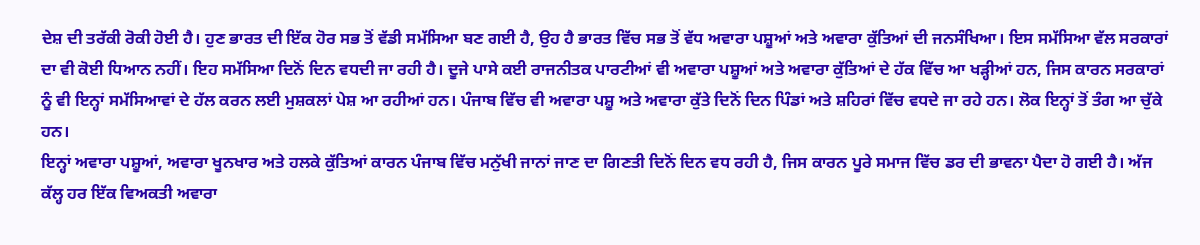ਦੇਸ਼ ਦੀ ਤਰੱਕੀ ਰੋਕੀ ਹੋਈ ਹੈ। ਹੁਣ ਭਾਰਤ ਦੀ ਇੱਕ ਹੋਰ ਸਭ ਤੋਂ ਵੱਡੀ ਸਮੱਸਿਆ ਬਣ ਗਈ ਹੈ, ਉਹ ਹੈ ਭਾਰਤ ਵਿੱਚ ਸਭ ਤੋਂ ਵੱਧ ਅਵਾਰਾ ਪਸ਼ੂਆਂ ਅਤੇ ਅਵਾਰਾ ਕੁੱਤਿਆਂ ਦੀ ਜਨਸੰਖਿਆ। ਇਸ ਸਮੱਸਿਆ ਵੱਲ ਸਰਕਾਰਾਂ ਦਾ ਵੀ ਕੋਈ ਧਿਆਨ ਨਹੀਂ। ਇਹ ਸਮੱਸਿਆ ਦਿਨੋਂ ਦਿਨ ਵਧਦੀ ਜਾ ਰਹੀ ਹੈ। ਦੂਜੇ ਪਾਸੇ ਕਈ ਰਾਜਨੀਤਕ ਪਾਰਟੀਆਂ ਵੀ ਅਵਾਰਾ ਪਸ਼ੂਆਂ ਅਤੇ ਅਵਾਰਾ ਕੁੱਤਿਆਂ ਦੇ ਹੱਕ ਵਿੱਚ ਆ ਖੜ੍ਹੀਆਂ ਹਨ, ਜਿਸ ਕਾਰਨ ਸਰਕਾਰਾਂ ਨੂੰ ਵੀ ਇਨ੍ਹਾਂ ਸਮੱਸਿਆਵਾਂ ਦੇ ਹੱਲ ਕਰਨ ਲਈ ਮੁਸ਼ਕਲਾਂ ਪੇਸ਼ ਆ ਰਹੀਆਂ ਹਨ। ਪੰਜਾਬ ਵਿੱਚ ਵੀ ਅਵਾਰਾ ਪਸ਼ੂ ਅਤੇ ਅਵਾਰਾ ਕੁੱਤੇ ਦਿਨੋਂ ਦਿਨ ਪਿੰਡਾਂ ਅਤੇ ਸ਼ਹਿਰਾਂ ਵਿੱਚ ਵਧਦੇ ਜਾ ਰਹੇ ਹਨ। ਲੋਕ ਇਨ੍ਹਾਂ ਤੋਂ ਤੰਗ ਆ ਚੁੱਕੇ ਹਨ।
ਇਨ੍ਹਾਂ ਅਵਾਰਾ ਪਸ਼ੂਆਂ, ਅਵਾਰਾ ਖੂਨਖਾਰ ਅਤੇ ਹਲਕੇ ਕੁੱਤਿਆਂ ਕਾਰਨ ਪੰਜਾਬ ਵਿੱਚ ਮਨੁੱਖੀ ਜਾਨਾਂ ਜਾਣ ਦਾ ਗਿਣਤੀ ਦਿਨੋਂ ਦਿਨ ਵਧ ਰਹੀ ਹੈ, ਜਿਸ ਕਾਰਨ ਪੂਰੇ ਸਮਾਜ ਵਿੱਚ ਡਰ ਦੀ ਭਾਵਨਾ ਪੈਦਾ ਹੋ ਗਈ ਹੈ। ਅੱਜ ਕੱਲ੍ਹ ਹਰ ਇੱਕ ਵਿਅਕਤੀ ਅਵਾਰਾ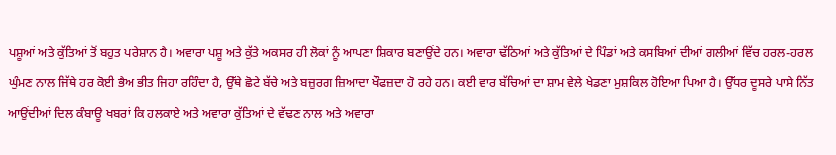ਪਸ਼ੂਆਂ ਅਤੇ ਕੁੱਤਿਆਂ ਤੋਂ ਬਹੁਤ ਪਰੇਸ਼ਾਨ ਹੈ। ਅਵਾਰਾ ਪਸ਼ੂ ਅਤੇ ਕੁੱਤੇ ਅਕਸਰ ਹੀ ਲੋਕਾਂ ਨੂੰ ਆਪਣਾ ਸ਼ਿਕਾਰ ਬਣਾਉਂਦੇ ਹਨ। ਅਵਾਰਾ ਢੱਠਿਆਂ ਅਤੇ ਕੁੱਤਿਆਂ ਦੇ ਪਿੰਡਾਂ ਅਤੇ ਕਸਬਿਆਂ ਦੀਆਂ ਗਲੀਆਂ ਵਿੱਚ ਹਰਲ-ਹਰਲ ਘੁੰਮਣ ਨਾਲ ਜਿੱਥੇ ਹਰ ਕੋਈ ਭੈਅ ਭੀਤ ਜਿਹਾ ਰਹਿੰਦਾ ਹੈ, ਉੱਥੇ ਛੋਟੇ ਬੱਚੇ ਅਤੇ ਬਜ਼ੁਰਗ ਜ਼ਿਆਦਾ ਖੌਫਜ਼ਦਾ ਹੋ ਰਹੇ ਹਨ। ਕਈ ਵਾਰ ਬੱਚਿਆਂ ਦਾ ਸ਼ਾਮ ਵੇਲੇ ਖੇਡਣਾ ਮੁਸ਼ਕਿਲ ਹੋਇਆ ਪਿਆ ਹੈ। ਉੱਧਰ ਦੂਸਰੇ ਪਾਸੇ ਨਿੱਤ ਆਉਂਦੀਆਂ ਦਿਲ ਕੰਬਾਊ ਖਬਰਾਂ ਕਿ ਹਲਕਾਏ ਅਤੇ ਅਵਾਰਾ ਕੁੱਤਿਆਂ ਦੇ ਵੱਢਣ ਨਾਲ ਅਤੇ ਅਵਾਰਾ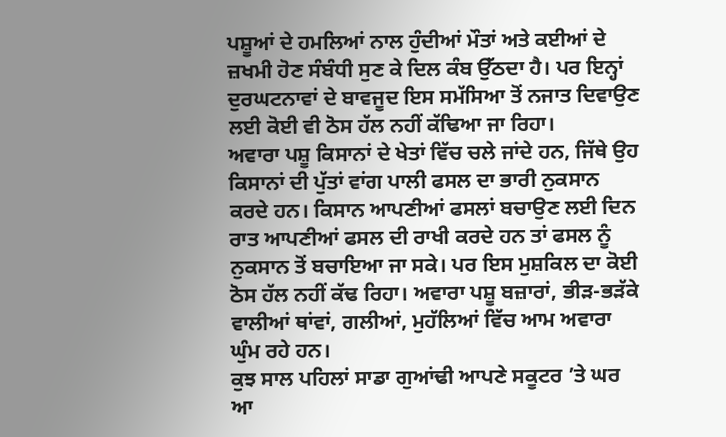ਪਸ਼ੂਆਂ ਦੇ ਹਮਲਿਆਂ ਨਾਲ ਹੁੰਦੀਆਂ ਮੌਤਾਂ ਅਤੇ ਕਈਆਂ ਦੇ ਜ਼ਖਮੀ ਹੋਣ ਸੰਬੰਧੀ ਸੁਣ ਕੇ ਦਿਲ ਕੰਬ ਉੱਠਦਾ ਹੈ। ਪਰ ਇਨ੍ਹਾਂ ਦੁਰਘਟਨਾਵਾਂ ਦੇ ਬਾਵਜੂਦ ਇਸ ਸਮੱਸਿਆ ਤੋਂ ਨਜਾਤ ਦਿਵਾਉਣ ਲਈ ਕੋਈ ਵੀ ਠੋਸ ਹੱਲ ਨਹੀਂ ਕੱਢਿਆ ਜਾ ਰਿਹਾ।
ਅਵਾਰਾ ਪਸ਼ੂ ਕਿਸਾਨਾਂ ਦੇ ਖੇਤਾਂ ਵਿੱਚ ਚਲੇ ਜਾਂਦੇ ਹਨ, ਜਿੱਥੇ ਉਹ ਕਿਸਾਨਾਂ ਦੀ ਪੁੱਤਾਂ ਵਾਂਗ ਪਾਲੀ ਫਸਲ ਦਾ ਭਾਰੀ ਨੁਕਸਾਨ ਕਰਦੇ ਹਨ। ਕਿਸਾਨ ਆਪਣੀਆਂ ਫਸਲਾਂ ਬਚਾਉਣ ਲਈ ਦਿਨ ਰਾਤ ਆਪਣੀਆਂ ਫਸਲ ਦੀ ਰਾਖੀ ਕਰਦੇ ਹਨ ਤਾਂ ਫਸਲ ਨੂੰ ਨੁਕਸਾਨ ਤੋਂ ਬਚਾਇਆ ਜਾ ਸਕੇ। ਪਰ ਇਸ ਮੁਸ਼ਕਿਲ ਦਾ ਕੋਈ ਠੋਸ ਹੱਲ ਨਹੀਂ ਕੱਢ ਰਿਹਾ। ਅਵਾਰਾ ਪਸ਼ੂ ਬਜ਼ਾਰਾਂ, ਭੀੜ-ਭੜੱਕੇ ਵਾਲੀਆਂ ਥਾਂਵਾਂ, ਗਲੀਆਂ, ਮੁਹੱਲਿਆਂ ਵਿੱਚ ਆਮ ਅਵਾਰਾ ਘੁੰਮ ਰਹੇ ਹਨ।
ਕੁਝ ਸਾਲ ਪਹਿਲਾਂ ਸਾਡਾ ਗੁਆਂਢੀ ਆਪਣੇ ਸਕੂਟਰ ’ਤੇ ਘਰ ਆ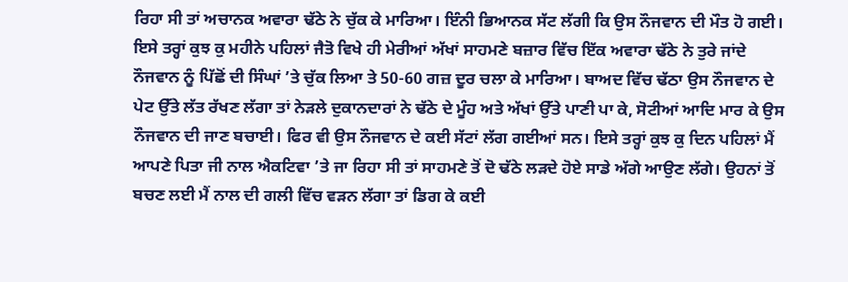ਰਿਹਾ ਸੀ ਤਾਂ ਅਚਾਨਕ ਅਵਾਰਾ ਢੱਠੇ ਨੇ ਚੁੱਕ ਕੇ ਮਾਰਿਆ। ਇੰਨੀ ਭਿਆਨਕ ਸੱਟ ਲੱਗੀ ਕਿ ਉਸ ਨੌਜਵਾਨ ਦੀ ਮੌਤ ਹੋ ਗਈ। ਇਸੇ ਤਰ੍ਹਾਂ ਕੁਝ ਕੁ ਮਹੀਨੇ ਪਹਿਲਾਂ ਜੈਤੋ ਵਿਖੇ ਹੀ ਮੇਰੀਆਂ ਅੱਖਾਂ ਸਾਹਮਣੇ ਬਜ਼ਾਰ ਵਿੱਚ ਇੱਕ ਅਵਾਰਾ ਢੱਠੇ ਨੇ ਤੁਰੇ ਜਾਂਦੇ ਨੌਜਵਾਨ ਨੂੰ ਪਿੱਛੋਂ ਦੀ ਸਿੰਘਾਂ ’ਤੇ ਚੁੱਕ ਲਿਆ ਤੇ 50-60 ਗਜ਼ ਦੂਰ ਚਲਾ ਕੇ ਮਾਰਿਆ। ਬਾਅਦ ਵਿੱਚ ਢੱਠਾ ਉਸ ਨੌਜਵਾਨ ਦੇ ਪੇਟ ਉੱਤੇ ਲੱਤ ਰੱਖਣ ਲੱਗਾ ਤਾਂ ਨੇੜਲੇ ਦੁਕਾਨਦਾਰਾਂ ਨੇ ਢੱਠੇ ਦੇ ਮੂੰਹ ਅਤੇ ਅੱਖਾਂ ਉੱਤੇ ਪਾਣੀ ਪਾ ਕੇ, ਸੋਟੀਆਂ ਆਦਿ ਮਾਰ ਕੇ ਉਸ ਨੌਜਵਾਨ ਦੀ ਜਾਣ ਬਚਾਈ। ਫਿਰ ਵੀ ਉਸ ਨੌਜਵਾਨ ਦੇ ਕਈ ਸੱਟਾਂ ਲੱਗ ਗਈਆਂ ਸਨ। ਇਸੇ ਤਰ੍ਹਾਂ ਕੁਝ ਕੁ ਦਿਨ ਪਹਿਲਾਂ ਮੈਂ ਆਪਣੇ ਪਿਤਾ ਜੀ ਨਾਲ ਐਕਟਿਵਾ ’ਤੇ ਜਾ ਰਿਹਾ ਸੀ ਤਾਂ ਸਾਹਮਣੇ ਤੋਂ ਦੋ ਢੱਠੇ ਲੜਦੇ ਹੋਏ ਸਾਡੇ ਅੱਗੇ ਆਉਣ ਲੱਗੇ। ਉਹਨਾਂ ਤੋਂ ਬਚਣ ਲਈ ਮੈਂ ਨਾਲ ਦੀ ਗਲੀ ਵਿੱਚ ਵੜਨ ਲੱਗਾ ਤਾਂ ਡਿਗ ਕੇ ਕਈ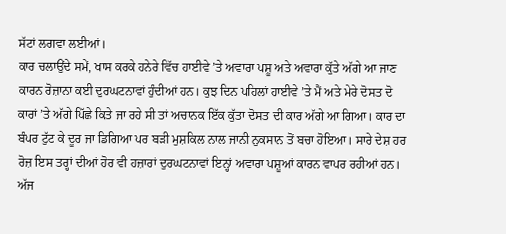ਸੱਟਾਂ ਲਗਵਾ ਲਈਆਂ।
ਕਾਰ ਚਲਾਉਂਦੇ ਸਮੇਂ, ਖਾਸ ਕਰਕੇ ਹਨੇਰੇ ਵਿੱਚ ਹਾਈਵੇ ’ਤੇ ਅਵਾਰਾ ਪਸ਼ੂ ਅਤੇ ਅਵਾਰਾ ਕੁੱਤੇ ਅੱਗੇ ਆ ਜਾਣ ਕਾਰਨ ਰੋਜ਼ਾਨਾ ਕਈ ਦੁਰਘਟਨਾਵਾਂ ਹੁੰਦੀਆਂ ਹਨ। ਕੁਝ ਦਿਨ ਪਹਿਲਾਂ ਹਾਈਵੇ ’ਤੇ ਮੈਂ ਅਤੇ ਮੇਰੇ ਦੋਸਤ ਦੋ ਕਾਰਾਂ ’ਤੇ ਅੱਗੇ ਪਿੱਛੇ ਕਿਤੇ ਜਾ ਰਹੇ ਸੀ ਤਾਂ ਅਚਾਨਕ ਇੱਕ ਕੁੱਤਾ ਦੋਸਤ ਦੀ ਕਾਰ ਅੱਗੇ ਆ ਗਿਆ। ਕਾਰ ਦਾ ਬੰਪਰ ਟੁੱਟ ਕੇ ਦੂਰ ਜਾ ਡਿਗਿਆ ਪਰ ਬੜੀ ਮੁਸ਼ਕਿਲ ਨਾਲ ਜਾਨੀ ਨੁਕਸਾਨ ਤੋਂ ਬਚਾ ਹੋਇਆ। ਸਾਰੇ ਦੇਸ਼ ਹਰ ਰੋਜ਼ ਇਸ ਤਰ੍ਹਾਂ ਦੀਆਂ ਹੋਰ ਵੀ ਹਜ਼ਾਰਾਂ ਦੁਰਘਟਨਾਵਾਂ ਇਨ੍ਹਾਂ ਅਵਾਰਾ ਪਸ਼ੂਆਂ ਕਾਰਨ ਵਾਪਰ ਰਹੀਆਂ ਹਨ। ਅੱਜ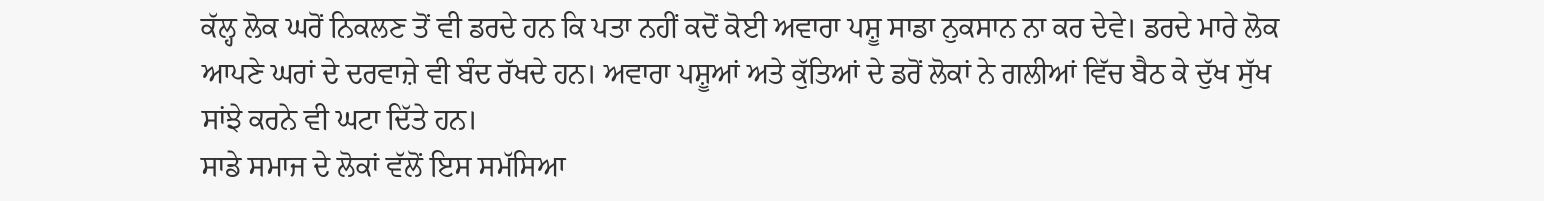ਕੱਲ੍ਹ ਲੋਕ ਘਰੋਂ ਨਿਕਲਣ ਤੋਂ ਵੀ ਡਰਦੇ ਹਨ ਕਿ ਪਤਾ ਨਹੀਂ ਕਦੋਂ ਕੋਈ ਅਵਾਰਾ ਪਸ਼ੂ ਸਾਡਾ ਨੁਕਸਾਨ ਨਾ ਕਰ ਦੇਵੇ। ਡਰਦੇ ਮਾਰੇ ਲੋਕ ਆਪਣੇ ਘਰਾਂ ਦੇ ਦਰਵਾਜ਼ੇ ਵੀ ਬੰਦ ਰੱਖਦੇ ਹਨ। ਅਵਾਰਾ ਪਸ਼ੂਆਂ ਅਤੇ ਕੁੱਤਿਆਂ ਦੇ ਡਰੋਂ ਲੋਕਾਂ ਨੇ ਗਲੀਆਂ ਵਿੱਚ ਬੈਠ ਕੇ ਦੁੱਖ ਸੁੱਖ ਸਾਂਝੇ ਕਰਨੇ ਵੀ ਘਟਾ ਦਿੱਤੇ ਹਨ।
ਸਾਡੇ ਸਮਾਜ ਦੇ ਲੋਕਾਂ ਵੱਲੋਂ ਇਸ ਸਮੱਸਿਆ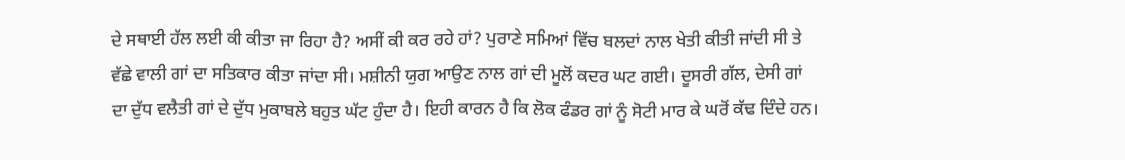ਦੇ ਸਥਾਈ ਹੱਲ ਲਈ ਕੀ ਕੀਤਾ ਜਾ ਰਿਹਾ ਹੈ? ਅਸੀਂ ਕੀ ਕਰ ਰਹੇ ਹਾਂ? ਪੁਰਾਣੇ ਸਮਿਆਂ ਵਿੱਚ ਬਲਦਾਂ ਨਾਲ ਖੇਤੀ ਕੀਤੀ ਜਾਂਦੀ ਸੀ ਤੇ ਵੱਛੇ ਵਾਲੀ ਗਾਂ ਦਾ ਸਤਿਕਾਰ ਕੀਤਾ ਜਾਂਦਾ ਸੀ। ਮਸ਼ੀਨੀ ਯੁਗ ਆਉਣ ਨਾਲ ਗਾਂ ਦੀ ਮੂਲੋਂ ਕਦਰ ਘਟ ਗਈ। ਦੂਸਰੀ ਗੱਲ, ਦੇਸੀ ਗਾਂ ਦਾ ਦੁੱਧ ਵਲੈਤੀ ਗਾਂ ਦੇ ਦੁੱਧ ਮੁਕਾਬਲੇ ਬਹੁਤ ਘੱਟ ਹੁੰਦਾ ਹੈ। ਇਹੀ ਕਾਰਨ ਹੈ ਕਿ ਲੋਕ ਫੰਡਰ ਗਾਂ ਨੂੰ ਸੋਟੀ ਮਾਰ ਕੇ ਘਰੋਂ ਕੱਢ ਦਿੰਦੇ ਹਨ।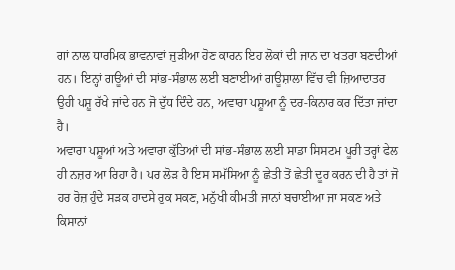ਗਾਂ ਨਾਲ ਧਾਰਮਿਕ ਭਾਵਨਾਵਾਂ ਜੁੜੀਆ ਹੋਣ ਕਾਰਨ ਇਹ ਲੋਕਾਂ ਦੀ ਜਾਨ ਦਾ ਖਤਰਾ ਬਣਦੀਆਂ ਹਨ। ਇਨ੍ਹਾਂ ਗਊਆਂ ਦੀ ਸਾਂਭ-ਸੰਭਾਲ ਲਈ ਬਣਾਈਆਂ ਗਊਸ਼ਾਲਾ ਵਿੱਚ ਵੀ ਜ਼ਿਆਦਾਤਰ ਉਹੀ ਪਸ਼ੂ ਰੱਖੇ ਜਾਂਦੇ ਹਨ ਜੋ ਦੁੱਧ ਦਿੰਦੇ ਹਨ, ਅਵਾਰਾ ਪਸ਼ੂਆ ਨੂੰ ਦਰ-ਕਿਨਾਰ ਕਰ ਦਿੱਤਾ ਜਾਂਦਾ ਹੈ।
ਅਵਾਰਾ ਪਸ਼ੂਆਂ ਅਤੇ ਅਵਾਰਾ ਕੁੱਤਿਆਂ ਦੀ ਸਾਂਭ-ਸੰਭਾਲ ਲਈ ਸਾਡਾ ਸਿਸਟਮ ਪੂਰੀ ਤਰ੍ਹਾਂ ਫੇਲ ਹੀ ਨਜ਼ਰ ਆ ਰਿਹਾ ਹੈ। ਪਰ ਲੋੜ ਹੈ ਇਸ ਸਮੱਸਿਆ ਨੂੰ ਛੇਤੀ ਤੋਂ ਛੇਤੀ ਦੂਰ ਕਰਨ ਦੀ ਹੈ ਤਾਂ ਜੋ ਹਰ ਰੋਜ਼ ਹੁੰਦੇ ਸੜਕ ਹਾਦਸੇ ਰੁਕ ਸਕਣ, ਮਨੁੱਖੀ ਕੀਮਤੀ ਜਾਨਾਂ ਬਚਾਈਆ ਜਾ ਸਕਣ ਅਤੇ ਕਿਸਾਨਾਂ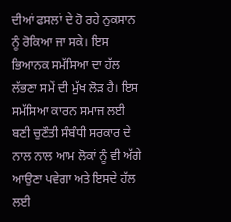ਦੀਆਂ ਫਸਲਾਂ ਦੇ ਹੋ ਰਹੇ ਨੁਕਸਾਨ ਨੂੰ ਰੋਕਿਆ ਜਾ ਸਕੇ। ਇਸ ਭਿਆਨਕ ਸਮੱਸਿਆ ਦਾ ਹੱਲ ਲੱਭਣਾ ਸਮੇਂ ਦੀ ਮੁੱਖ ਲੋੜ ਹੈ। ਇਸ ਸਮੱਸਿਆ ਕਾਰਨ ਸਮਾਜ ਲਈ ਬਣੀ ਚੁਣੌਤੀ ਸੰਬੰਧੀ ਸਰਕਾਰ ਦੇ ਨਾਲ ਨਾਲ ਆਮ ਲੋਕਾਂ ਨੂੰ ਵੀ ਅੱਗੇ ਆਉਣਾ ਪਵੇਗਾ ਅਤੇ ਇਸਦੇ ਹੱਲ ਲਈ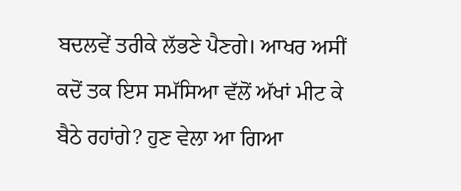ਬਦਲਵੇਂ ਤਰੀਕੇ ਲੱਭਣੇ ਪੈਣਗੇ। ਆਖਰ ਅਸੀਂ ਕਦੋਂ ਤਕ ਇਸ ਸਮੱਸਿਆ ਵੱਲੋਂ ਅੱਖਾਂ ਮੀਟ ਕੇ ਬੈਠੇ ਰਹਾਂਗੇ? ਹੁਣ ਵੇਲਾ ਆ ਗਿਆ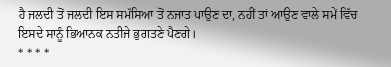ਹੈ ਜਲਦੀ ਤੋਂ ਜਲਦੀ ਇਸ ਸਮੱਸਿਆ ਤੋਂ ਨਜਾਤ ਪਾਉਣ ਦਾ, ਨਹੀਂ ਤਾਂ ਆਉਣ ਵਾਲੇ ਸਮੇਂ ਵਿੱਚ ਇਸਦੇ ਸਾਨੂੰ ਭਿਆਨਕ ਨਤੀਜੇ ਭੁਗਤਣੇ ਪੈਣਗੇ।
* * * *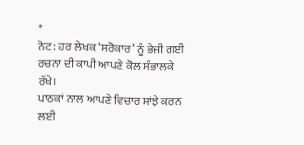*
ਨੋਟ: ਹਰ ਲੇਖਕ ‘ਸਰੋਕਾਰ’ ਨੂੰ ਭੇਜੀ ਗਈ ਰਚਨਾ ਦੀ ਕਾਪੀ ਆਪਣੇ ਕੋਲ ਸੰਭਾਲਕੇ ਰੱਖੇ।
ਪਾਠਕਾਂ ਨਾਲ ਆਪਣੇ ਵਿਚਾਰ ਸਾਂਝੇ ਕਰਨ ਲਈ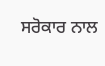ਸਰੋਕਾਰ ਨਾਲ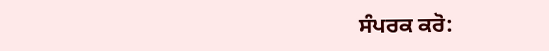ਸੰਪਰਕ ਕਰੋ: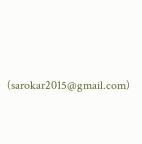(sarokar2015@gmail.com)